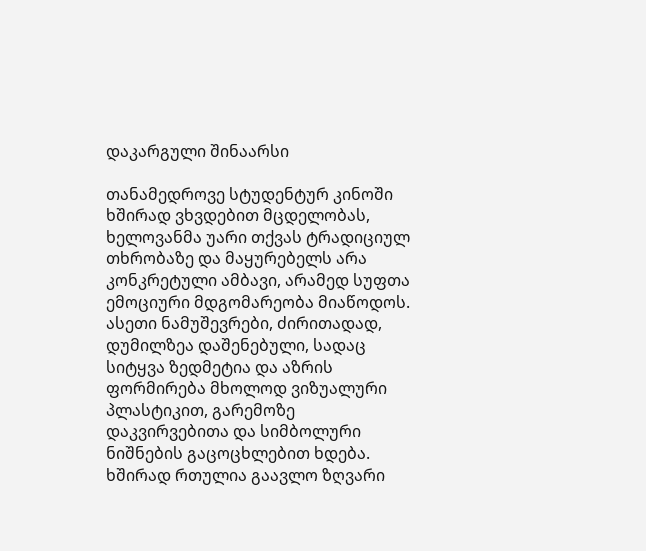დაკარგული შინაარსი

თანამედროვე სტუდენტურ კინოში ხშირად ვხვდებით მცდელობას, ხელოვანმა უარი თქვას ტრადიციულ თხრობაზე და მაყურებელს არა კონკრეტული ამბავი, არამედ სუფთა ემოციური მდგომარეობა მიაწოდოს. ასეთი ნამუშევრები, ძირითადად, დუმილზეა დაშენებული, სადაც სიტყვა ზედმეტია და აზრის ფორმირება მხოლოდ ვიზუალური პლასტიკით, გარემოზე დაკვირვებითა და სიმბოლური ნიშნების გაცოცხლებით ხდება. ხშირად რთულია გაავლო ზღვარი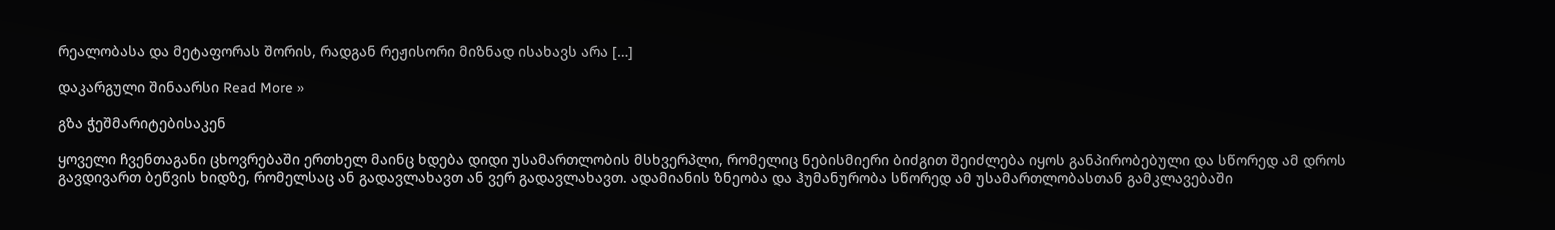რეალობასა და მეტაფორას შორის, რადგან რეჟისორი მიზნად ისახავს არა […]

დაკარგული შინაარსი Read More »

გზა ჭეშმარიტებისაკენ

ყოველი ჩვენთაგანი ცხოვრებაში ერთხელ მაინც ხდება დიდი უსამართლობის მსხვერპლი, რომელიც ნებისმიერი ბიძგით შეიძლება იყოს განპირობებული და სწორედ ამ დროს გავდივართ ბეწვის ხიდზე, რომელსაც ან გადავლახავთ ან ვერ გადავლახავთ. ადამიანის ზნეობა და ჰუმანურობა სწორედ ამ უსამართლობასთან გამკლავებაში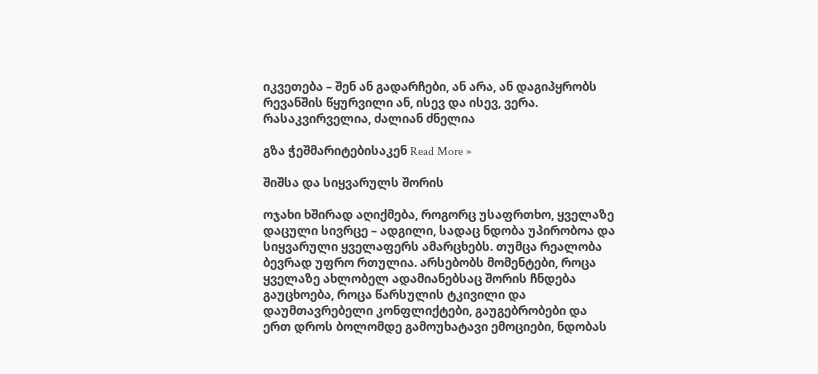იკვეთება – შენ ან გადარჩები, ან არა, ან დაგიპყრობს რევანშის წყურვილი ან, ისევ და ისევ, ვერა. რასაკვირველია, ძალიან ძნელია

გზა ჭეშმარიტებისაკენ Read More »

შიშსა და სიყვარულს შორის

ოჯახი ხშირად აღიქმება, როგორც უსაფრთხო, ყველაზე დაცული სივრცე – ადგილი, სადაც ნდობა უპირობოა და სიყვარული ყველაფერს ამარცხებს. თუმცა რეალობა ბევრად უფრო რთულია. არსებობს მომენტები, როცა ყველაზე ახლობელ ადამიანებსაც შორის ჩნდება გაუცხოება, როცა წარსულის ტკივილი და დაუმთავრებელი კონფლიქტები, გაუგებრობები და ერთ დროს ბოლომდე გამოუხატავი ემოციები, ნდობას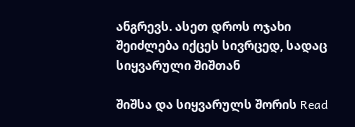ანგრევს. ასეთ დროს ოჯახი შეიძლება იქცეს სივრცედ, სადაც სიყვარული შიშთან

შიშსა და სიყვარულს შორის Read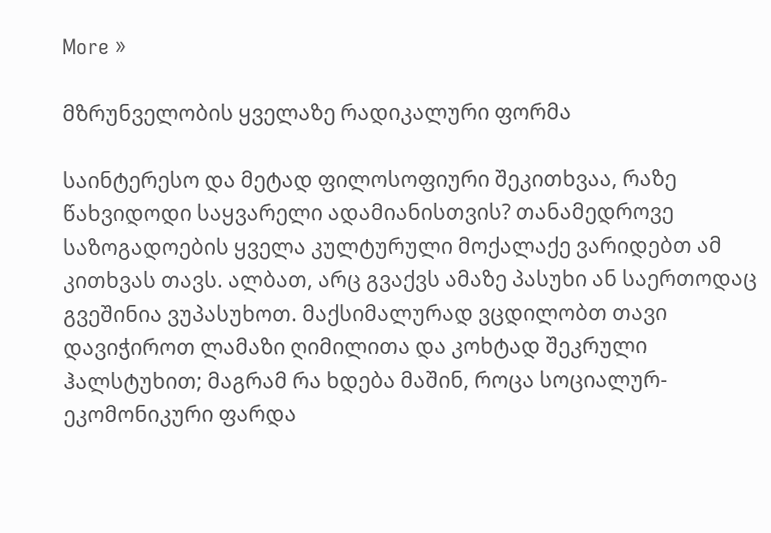More »

მზრუნველობის ყველაზე რადიკალური ფორმა

საინტერესო და მეტად ფილოსოფიური შეკითხვაა, რაზე წახვიდოდი საყვარელი ადამიანისთვის? თანამედროვე საზოგადოების ყველა კულტურული მოქალაქე ვარიდებთ ამ კითხვას თავს. ალბათ, არც გვაქვს ამაზე პასუხი ან საერთოდაც გვეშინია ვუპასუხოთ. მაქსიმალურად ვცდილობთ თავი დავიჭიროთ ლამაზი ღიმილითა და კოხტად შეკრული ჰალსტუხით; მაგრამ რა ხდება მაშინ, როცა სოციალურ-ეკომონიკური ფარდა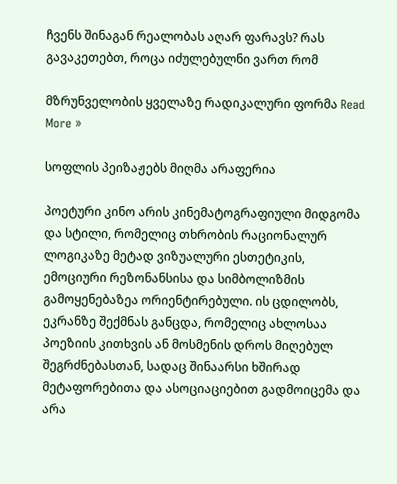ჩვენს შინაგან რეალობას აღარ ფარავს? რას გავაკეთებთ, როცა იძულებულნი ვართ რომ

მზრუნველობის ყველაზე რადიკალური ფორმა Read More »

სოფლის პეიზაჟებს მიღმა არაფერია

პოეტური კინო არის კინემატოგრაფიული მიდგომა და სტილი, რომელიც თხრობის რაციონალურ ლოგიკაზე მეტად ვიზუალური ესთეტიკის, ემოციური რეზონანსისა და სიმბოლიზმის გამოყენებაზეა ორიენტირებული. ის ცდილობს, ეკრანზე შექმნას განცდა, რომელიც ახლოსაა პოეზიის კითხვის ან მოსმენის დროს მიღებულ შეგრძნებასთან, სადაც შინაარსი ხშირად მეტაფორებითა და ასოციაციებით გადმოიცემა და არა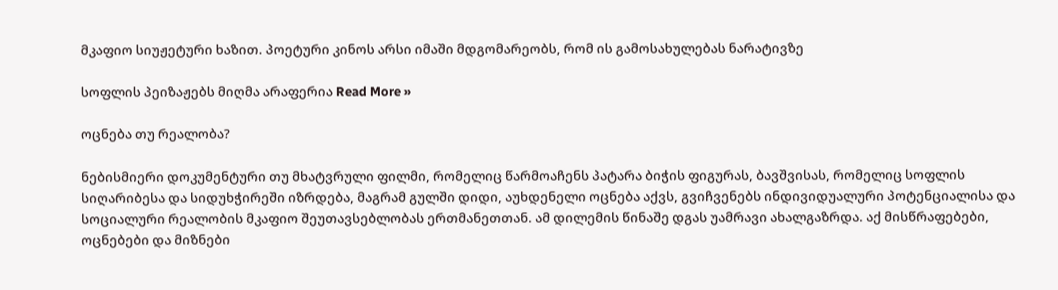მკაფიო სიუჟეტური ხაზით. პოეტური კინოს არსი იმაში მდგომარეობს, რომ ის გამოსახულებას ნარატივზე

სოფლის პეიზაჟებს მიღმა არაფერია Read More »

ოცნება თუ რეალობა?

ნებისმიერი დოკუმენტური თუ მხატვრული ფილმი, რომელიც წარმოაჩენს პატარა ბიჭის ფიგურას, ბავშვისას, რომელიც სოფლის სიღარიბესა და სიდუხჭირეში იზრდება, მაგრამ გულში დიდი, აუხდენელი ოცნება აქვს, გვიჩვენებს ინდივიდუალური პოტენციალისა და სოციალური რეალობის მკაფიო შეუთავსებლობას ერთმანეთთან. ამ დილემის წინაშე დგას უამრავი ახალგაზრდა. აქ მისწრაფებები, ოცნებები და მიზნები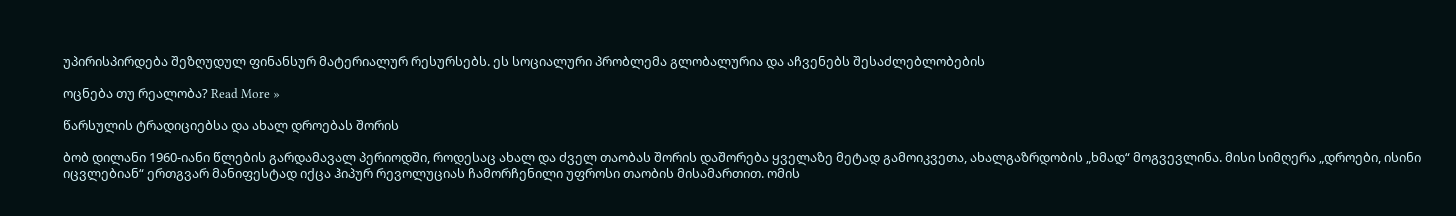უპირისპირდება შეზღუდულ ფინანსურ მატერიალურ რესურსებს. ეს სოციალური პრობლემა გლობალურია და აჩვენებს შესაძლებლობების

ოცნება თუ რეალობა? Read More »

წარსულის ტრადიციებსა და ახალ დროებას შორის

ბობ დილანი 1960-იანი წლების გარდამავალ პერიოდში, როდესაც ახალ და ძველ თაობას შორის დაშორება ყველაზე მეტად გამოიკვეთა, ახალგაზრდობის „ხმად“ მოგვევლინა. მისი სიმღერა „დროები, ისინი იცვლებიან“ ერთგვარ მანიფესტად იქცა ჰიპურ რევოლუციას ჩამორჩენილი უფროსი თაობის მისამართით. ომის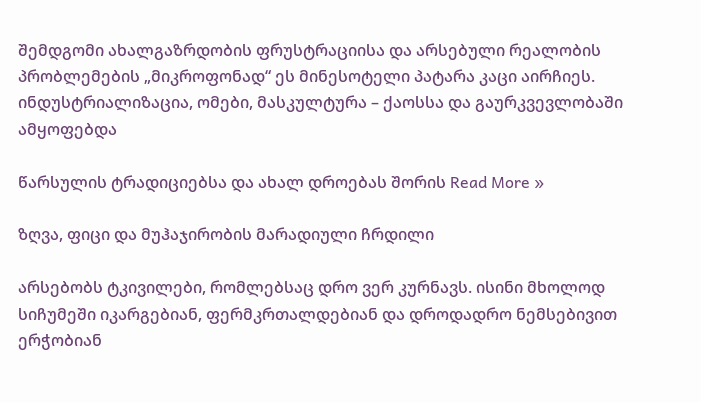შემდგომი ახალგაზრდობის ფრუსტრაციისა და არსებული რეალობის პრობლემების „მიკროფონად“ ეს მინესოტელი პატარა კაცი აირჩიეს. ინდუსტრიალიზაცია, ომები, მასკულტურა – ქაოსსა და გაურკვევლობაში ამყოფებდა

წარსულის ტრადიციებსა და ახალ დროებას შორის Read More »

ზღვა, ფიცი და მუჰაჯირობის მარადიული ჩრდილი

არსებობს ტკივილები, რომლებსაც დრო ვერ კურნავს. ისინი მხოლოდ სიჩუმეში იკარგებიან, ფერმკრთალდებიან და დროდადრო ნემსებივით ერჭობიან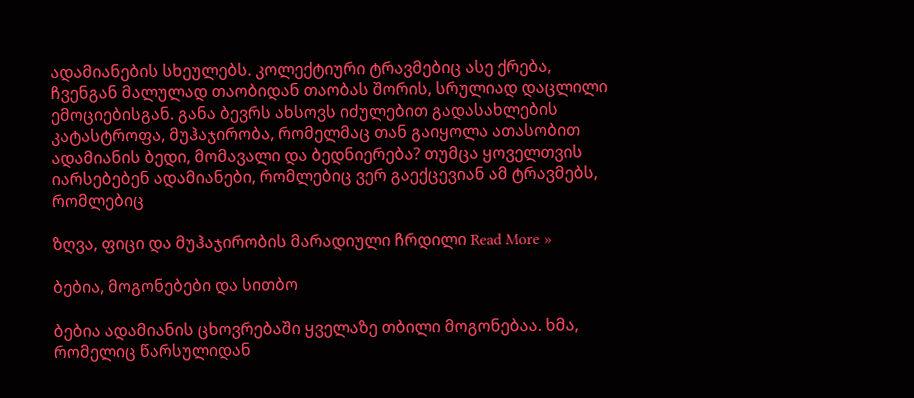ადამიანების სხეულებს. კოლექტიური ტრავმებიც ასე ქრება, ჩვენგან მალულად თაობიდან თაობას შორის, სრულიად დაცლილი ემოციებისგან. განა ბევრს ახსოვს იძულებით გადასახლების კატასტროფა, მუჰაჯირობა, რომელმაც თან გაიყოლა ათასობით ადამიანის ბედი, მომავალი და ბედნიერება? თუმცა ყოველთვის იარსებებენ ადამიანები, რომლებიც ვერ გაექცევიან ამ ტრავმებს, რომლებიც

ზღვა, ფიცი და მუჰაჯირობის მარადიული ჩრდილი Read More »

ბებია, მოგონებები და სითბო

ბებია ადამიანის ცხოვრებაში ყველაზე თბილი მოგონებაა. ხმა, რომელიც წარსულიდან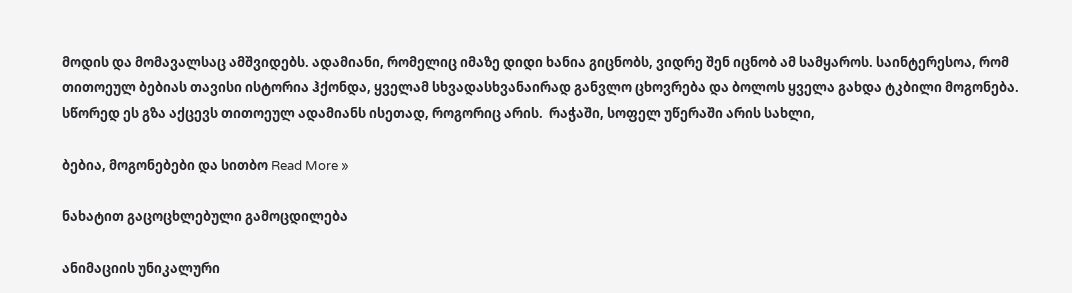მოდის და მომავალსაც ამშვიდებს. ადამიანი, რომელიც იმაზე დიდი ხანია გიცნობს, ვიდრე შენ იცნობ ამ სამყაროს. საინტერესოა, რომ თითოეულ ბებიას თავისი ისტორია ჰქონდა, ყველამ სხვადასხვანაირად განვლო ცხოვრება და ბოლოს ყველა გახდა ტკბილი მოგონება. სწორედ ეს გზა აქცევს თითოეულ ადამიანს ისეთად, როგორიც არის.  რაჭაში, სოფელ უწერაში არის სახლი,

ბებია, მოგონებები და სითბო Read More »

ნახატით გაცოცხლებული გამოცდილება

ანიმაციის უნიკალური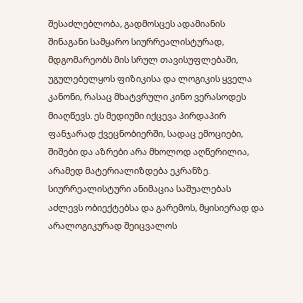შესაძლებლობა, გადმოსცეს ადამიანის შინაგანი სამყარო სიურრეალისტურად, მდგომარეობს მის სრულ თავისუფლებაში, უგულებელყოს ფიზიკისა და ლოგიკის ყველა კანონი, რასაც მხატვრული კინო ვერასოდეს მიაღწევს. ეს მედიუმი იქცევა პირდაპირ ფანჯარად ქვეცნობიერში, სადაც ემოციები, შიშები და აზრები არა მხოლოდ აღწერილია, არამედ მატერიალიზდება ეკრანზე. სიურრეალისტური ანიმაცია საშუალებას აძლევს ობიექტებსა და გარემოს, მყისიერად და არალოგიკურად შეიცვალოს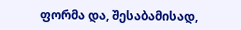ფორმა და, შესაბამისად,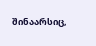შინაარსიც,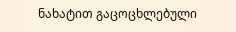ნახატით გაცოცხლებული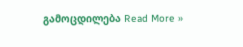გამოცდილება Read More »